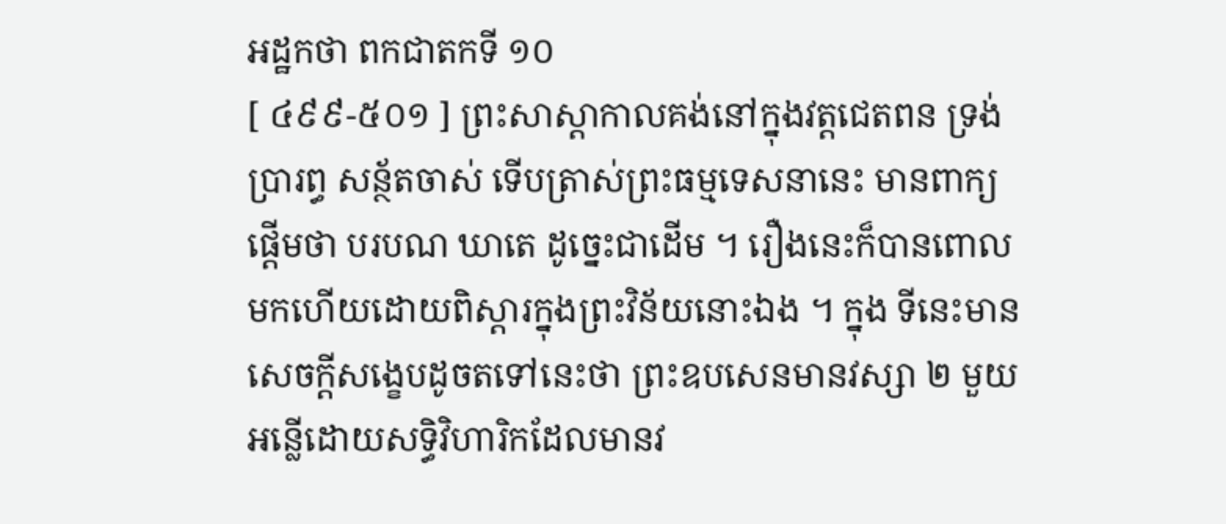អដ្ឋកថា ពកជាតកទី ១០
[ ៤៩៩-៥០១ ] ព្រះសាស្តាកាលគង់នៅក្នុងវត្តជេតពន ទ្រង់ប្រារព្ធ សន្ថ័តចាស់ ទើបត្រាស់ព្រះធម្មទេសនានេះ មានពាក្យផ្តើមថា បរបណ ឃាតេ ដូច្នេះជាដើម ។ រឿងនេះក៏បានពោលមកហើយដោយពិស្តារក្នុងព្រះវិន័យនោះឯង ។ ក្នុង ទីនេះមានសេចក្តីសង្ខេបដូចតទៅនេះថា ព្រះឧបសេនមានវស្សា ២ មួយអន្លើដោយសទ្ធិវិហារិកដែលមានវ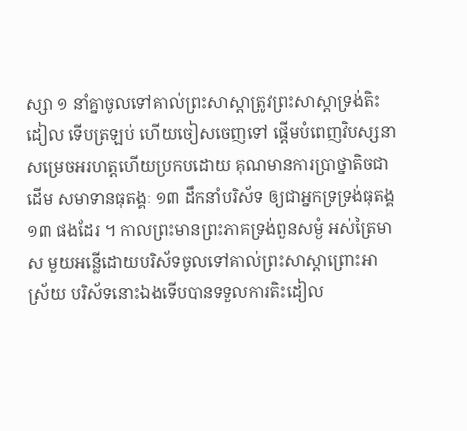ស្សា ១ នាំគ្នាចូលទៅគាល់ព្រះសាស្តាត្រូវព្រះសាស្តាទ្រង់តិះដៀល ទើបត្រឡប់ ហើយចៀសចេញទៅ ផ្តើមបំពេញវិបស្សនាសម្រេចអរហត្តហើយប្រកបដោយ គុណមានការប្រាថ្នាតិចជាដើម សមាទានធុតង្គៈ ១៣ ដឹកនាំបរិស័ទ ឲ្យជាអ្នកទ្រទ្រង់ធុតង្គ ១៣ ផងដែរ ។ កាលព្រះមានព្រះភាគទ្រង់ពួនសម្ងំ អស់ត្រៃមាស មួយអន្លើដោយបរិស័ទចូលទៅគាល់ព្រះសាស្តាព្រោះអាស្រ័យ បរិស័ទនោះឯងទើបបានទទួលការតិះដៀល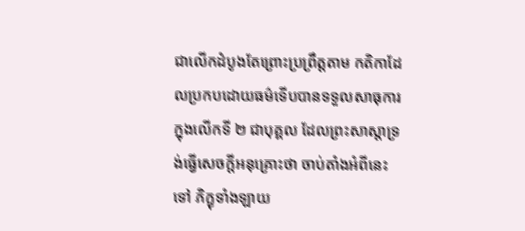ជាលើកដំបូងតែព្រោះប្រព្រឹត្តតាម កតិកាដែលប្រកបដោយធម៌ទើបបានទទួលសាធុការក្នុងលើកទី ២ ជាបុគ្គល ដែលព្រះសាស្តាទ្រង់ធ្វើសេចក្តីអនុគ្រោះថា ចាប់តាំងអំពីនេះទៅ ភិក្ខុទាំងឡាយ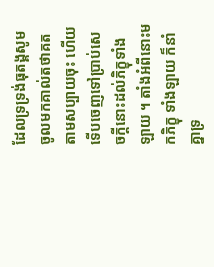ដែលទ្រទ្រង់ធុតង្គសូមចូលមកគាល់តថាគតតាមសប្បាយចុះ ហើយ ទើបចេញទៅប្រាប់សេចក្តីនោះដល់ភិក្ខុទាំងឡាយ ។ តាំងអំពីនោះមកភិក្ខុ ទាំងឡាយ ក៏នាំគ្នាទ្រ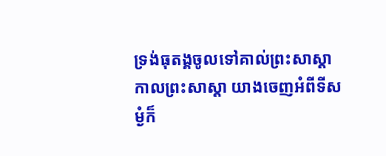ទ្រង់ធុតង្គចូលទៅគាល់ព្រះសាស្តា កាលព្រះសាស្តា យាងចេញអំពីទីសម្ងំក៏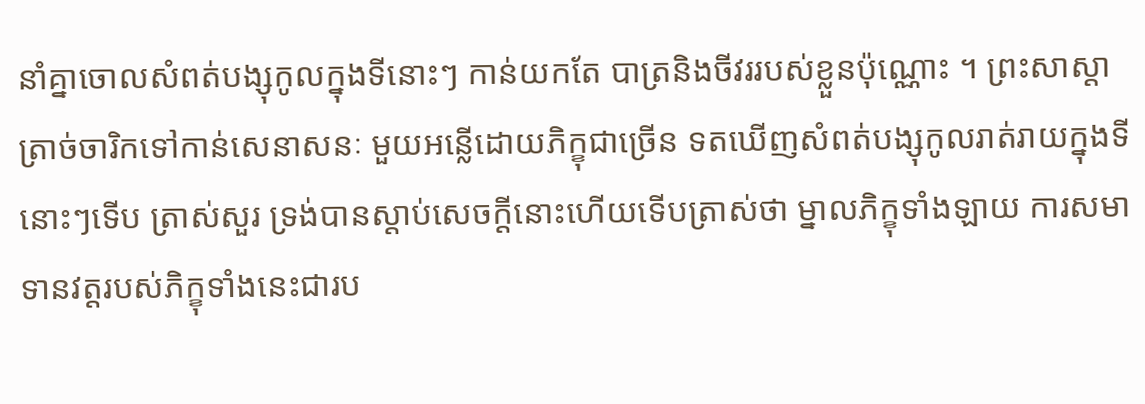នាំគ្នាចោលសំពត់បង្សុកូលក្នុងទីនោះៗ កាន់យកតែ បាត្រនិងចីវររបស់ខ្លួនប៉ុណ្ណោះ ។ ព្រះសាស្តាត្រាច់ចារិកទៅកាន់សេនាសនៈ មួយអន្លើដោយភិក្ខុជាច្រើន ទតឃើញសំពត់បង្សុកូលរាត់រាយក្នុងទីនោះៗទើប ត្រាស់សួរ ទ្រង់បានស្តាប់សេចក្តីនោះហើយទើបត្រាស់ថា ម្នាលភិក្ខុទាំងឡាយ ការសមាទានវត្តរបស់ភិក្ខុទាំងនេះជារប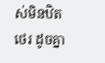ស់មិនឋិតថេរ ដូចគ្នា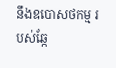នឹងឧបោសថកម្ម របស់ឆ្កែ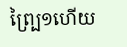ព្ប្រៃ១ហើយ